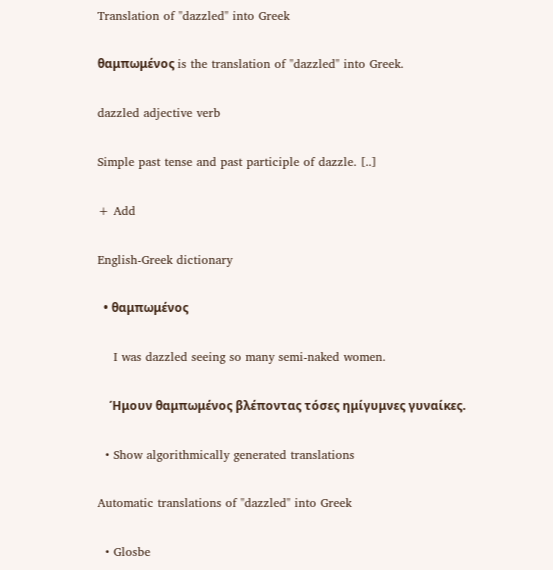Translation of "dazzled" into Greek

θαμπωμένος is the translation of "dazzled" into Greek.

dazzled adjective verb

Simple past tense and past participle of dazzle. [..]

+ Add

English-Greek dictionary

  • θαμπωμένος

    I was dazzled seeing so many semi-naked women.

    Ήμουν θαμπωμένος βλέποντας τόσες ημίγυμνες γυναίκες.

  • Show algorithmically generated translations

Automatic translations of "dazzled" into Greek

  • Glosbe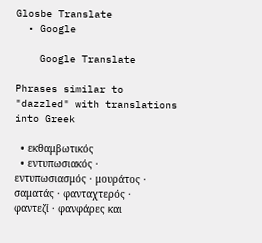Glosbe Translate
  • Google

    Google Translate

Phrases similar to "dazzled" with translations into Greek

  • εκθαμβωτικός
  • εντυπωσιακός · εντυπωσιασμός · μουράτος · σαματάς · φανταχτερός · φαντεζί · φανφάρες και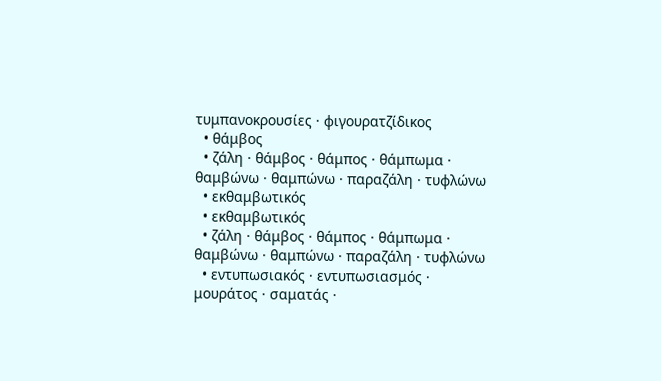τυμπανοκρουσίες · φιγουρατζίδικος
  • θάμβος
  • ζάλη · θάμβος · θάμπος · θάμπωμα · θαμβώνω · θαμπώνω · παραζάλη · τυφλώνω
  • εκθαμβωτικός
  • εκθαμβωτικός
  • ζάλη · θάμβος · θάμπος · θάμπωμα · θαμβώνω · θαμπώνω · παραζάλη · τυφλώνω
  • εντυπωσιακός · εντυπωσιασμός · μουράτος · σαματάς ·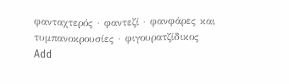φανταχτερός · φαντεζί · φανφάρες και τυμπανοκρουσίες · φιγουρατζίδικος
Add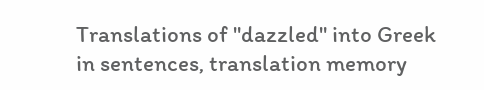Translations of "dazzled" into Greek in sentences, translation memory